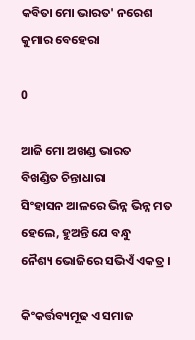କବିତା ମୋ ଭାରତ' ନରେଶ କୁମାର ବେହେରା

0

ଆଜି ମୋ ଅଖଣ୍ଡ ଭାରତ
ବିଖଣ୍ଡିତ ଚିନ୍ତାଧାରା
ସିଂହାସନ ଆଳରେ ଭିନ୍ନ ଭିନ୍ନ ମତ
ହେଲେ, ହୁଅନ୍ତି ଯେ ବନ୍ଧୁ
ନୈଶ୍ୟ ଭୋଜିରେ ସଭିଏଁ ଏକତ୍ର ।

କିଂକର୍ତ୍ତବ୍ୟମୂଢ ଏ ସମାଜ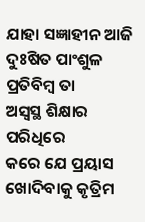ଯାହା ସଜ୍ଞାହୀନ ଆଜି
ଦୁଃଷିତ ପାଂଶୁଳ ପ୍ରତିବିମ୍ବ ତା
ଅସ୍ଵସ୍ଥ ଶିକ୍ଷାର ପରିଧିରେ
କରେ ଯେ ପ୍ରୟାସ
ଖୋଦିବାକୁ କୃତ୍ରିମ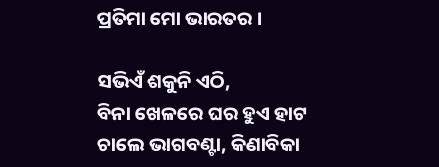ପ୍ରତିମା ମୋ ଭାରତର ।

ସଭିଏଁ ଶକୁନି ଏଠି,
ବିନା ଖେଳରେ ଘର ହୁଏ ହାଟ
ଚାଲେ ଭାଗବଣ୍ଟା, କିଣାବିକା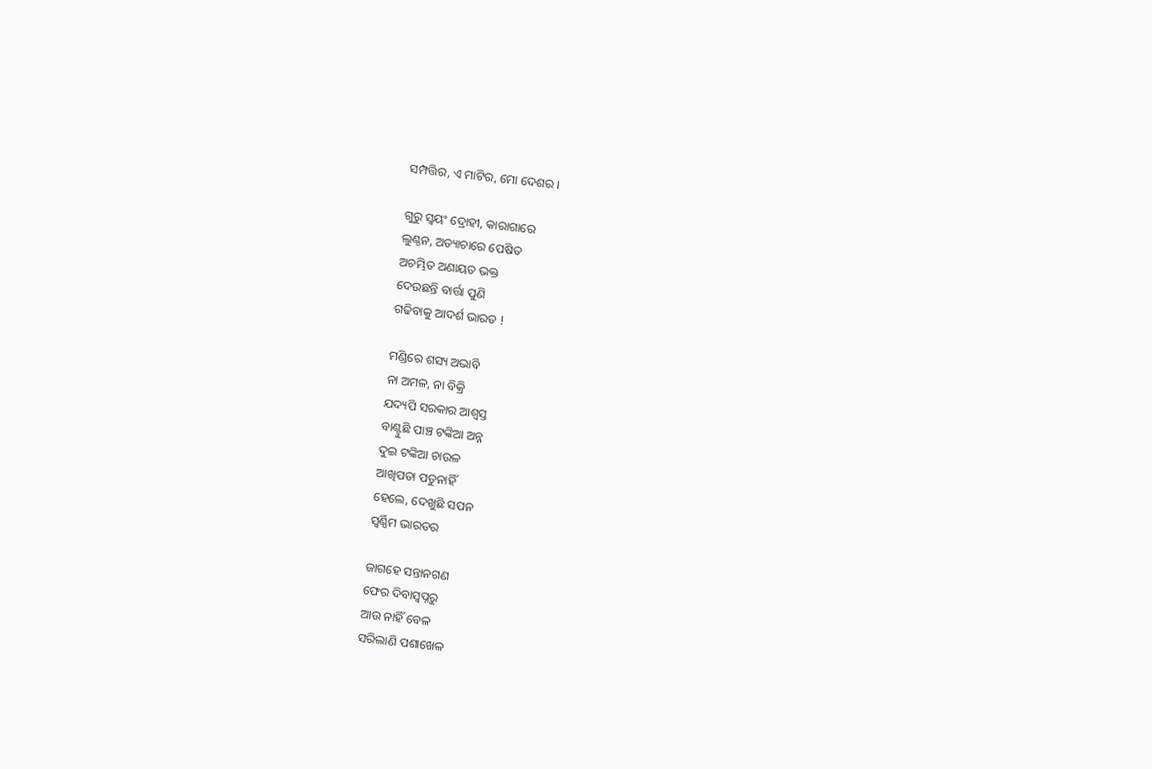ସମ୍ପତ୍ତିର, ଏ ମାଟିର, ମୋ ଦେଶର ।

ଗୁରୁ ସ୍ଵୟଂ ଦ୍ରୋହୀ, କାରାଗାରେ
ଲୁଣ୍ଠନ, ଅତ୍ୟାଚାରେ ପେଷିତ
ଅଚମ୍ଭିତ ଅଣାୟତ ଭକ୍ତ
ଦେଉଛନ୍ତି ବାର୍ତ୍ତା ପୁଣି
ଗଢିବାକୁ ଆଦର୍ଶ ଭାରତ !

ମଣ୍ଡିରେ ଶସ୍ୟ ଅଭାବି
ନା ଅମଳ, ନା ବିକ୍ରି
ଯଦ୍ୟପି ସରକାର ଆଶ୍ଵସ୍ତ
ବାଣ୍ଟୁଛି ପାଞ୍ଚ ଟଙ୍କିଆ ଅନ୍ନ
ଦୁଇ ଟଙ୍କିଆ ଚାଉଳ
ଆଖିପତା ପଡୁନାହିଁ
ହେଲେ, ଦେଖୁଛି ସପନ
ସ୍ଵର୍ଣ୍ଣିମ ଭାରତର

ଜାଗହେ ସନ୍ତାନଗଣ
ଫେର ଦିବାସ୍ଵପ୍ନରୁ
ଆଉ ନାହିଁ ବେଳ
ସରିଲାଣି ପଶାଖେଳ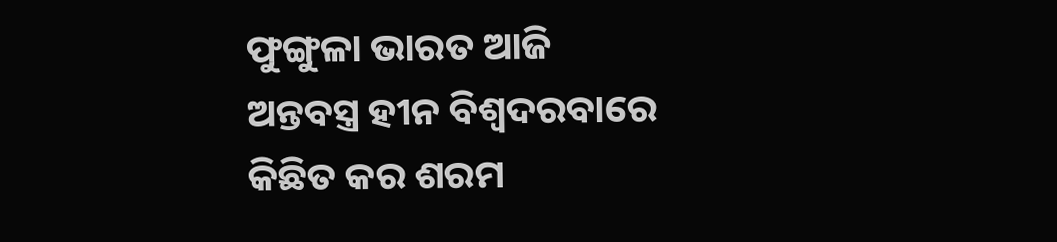ଫୁଙ୍ଗୁଳା ଭାରତ ଆଜି
ଅନ୍ତବସ୍ତ୍ର ହୀନ ବିଶ୍ଵଦରବାରେ
କିଛିତ କର ଶରମ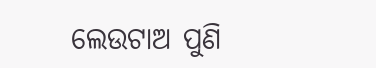ଲେଉଟାଅ ପୁଣି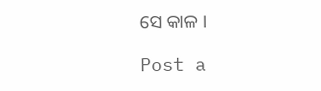ସେ କାଳ ।

Post a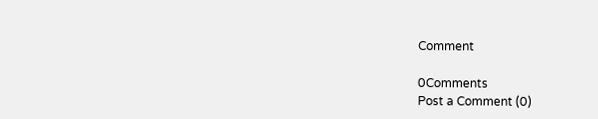Comment

0Comments
Post a Comment (0)